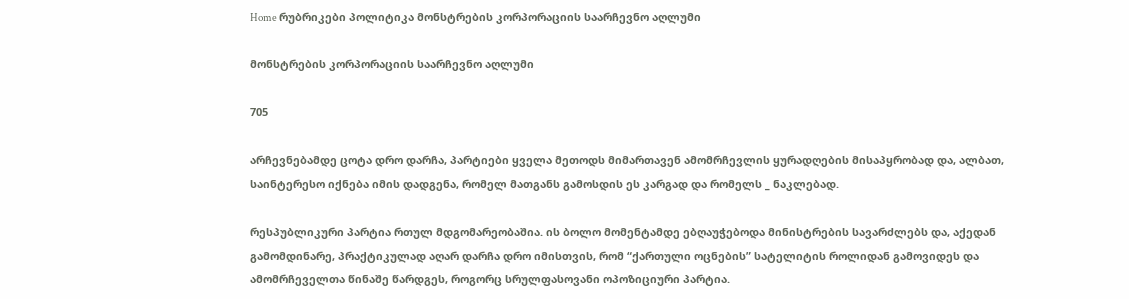Home რუბრიკები პოლიტიკა მონსტრების კორპორაციის საარჩევნო აღლუმი

მონსტრების კორპორაციის საარჩევნო აღლუმი

705

არჩევნებამდე ცოტა დრო დარჩა, პარტიები ყველა მეთოდს მიმართავენ ამომრჩევლის ყურადღების მისაპყრობად და, ალბათ, საინტერესო იქნება იმის დადგენა, რომელ მათგანს გამოსდის ეს კარგად და რომელს _ ნაკლებად.

რესპუბლიკური პარტია რთულ მდგომარეობაშია. ის ბოლო მომენტამდე ებღაუჭებოდა მინისტრების სავარძლებს და, აქედან გამომდინარე, პრაქტიკულად აღარ დარჩა დრო იმისთვის, რომ “ქართული ოცნების” სატელიტის როლიდან გამოვიდეს და ამომრჩეველთა წინაშე წარდგეს, როგორც სრულფასოვანი ოპოზიციური პარტია.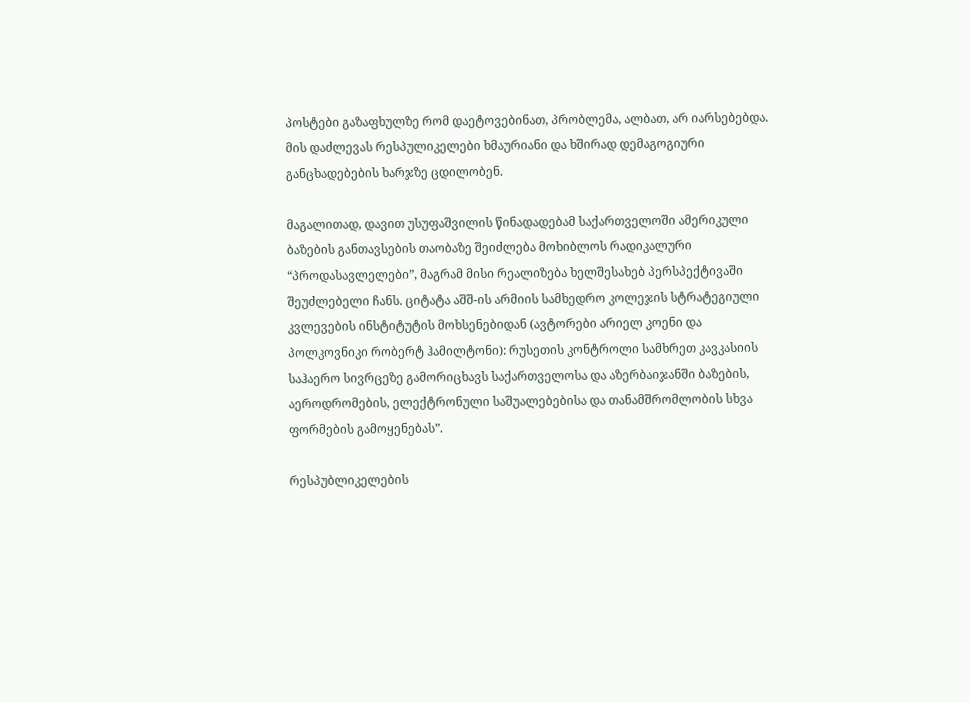პოსტები გაზაფხულზე რომ დაეტოვებინათ, პრობლემა, ალბათ, არ იარსებებდა. მის დაძლევას რესპულიკელები ხმაურიანი და ხშირად დემაგოგიური განცხადებების ხარჯზე ცდილობენ.

მაგალითად, დავით უსუფაშვილის წინადადებამ საქართველოში ამერიკული ბაზების განთავსების თაობაზე შეიძლება მოხიბლოს რადიკალური “პროდასავლელები”, მაგრამ მისი რეალიზება ხელშესახებ პერსპექტივაში შეუძლებელი ჩანს. ციტატა აშშ-ის არმიის სამხედრო კოლეჯის სტრატეგიული კვლევების ინსტიტუტის მოხსენებიდან (ავტორები არიელ კოენი და პოლკოვნიკი რობერტ ჰამილტონი): რუსეთის კონტროლი სამხრეთ კავკასიის საჰაერო სივრცეზე გამორიცხავს საქართველოსა და აზერბაიჯანში ბაზების, აეროდრომების, ელექტრონული საშუალებებისა და თანამშრომლობის სხვა ფორმების გამოყენებას”.

რესპუბლიკელების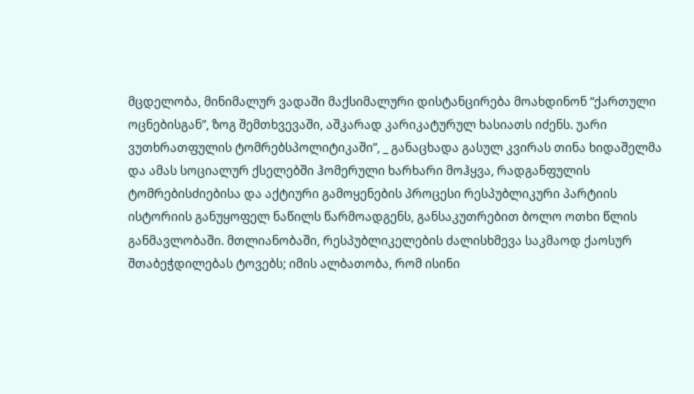მცდელობა, მინიმალურ ვადაში მაქსიმალური დისტანცირება მოახდინონ “ქართული ოცნებისგან”, ზოგ შემთხვევაში, აშკარად კარიკატურულ ხასიათს იძენს. უარი ვუთხრათფულის ტომრებსპოლიტიკაში”, _ განაცხადა გასულ კვირას თინა ხიდაშელმა და ამას სოციალურ ქსელებში ჰომერული ხარხარი მოჰყვა, რადგანფულის ტომრებისძიებისა და აქტიური გამოყენების პროცესი რესპუბლიკური პარტიის ისტორიის განუყოფელ ნაწილს წარმოადგენს, განსაკუთრებით ბოლო ოთხი წლის განმავლობაში. მთლიანობაში, რესპუბლიკელების ძალისხმევა საკმაოდ ქაოსურ შთაბეჭდილებას ტოვებს; იმის ალბათობა, რომ ისინი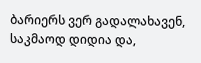ბარიერს ვერ გადალახავენ, საკმაოდ დიდია და,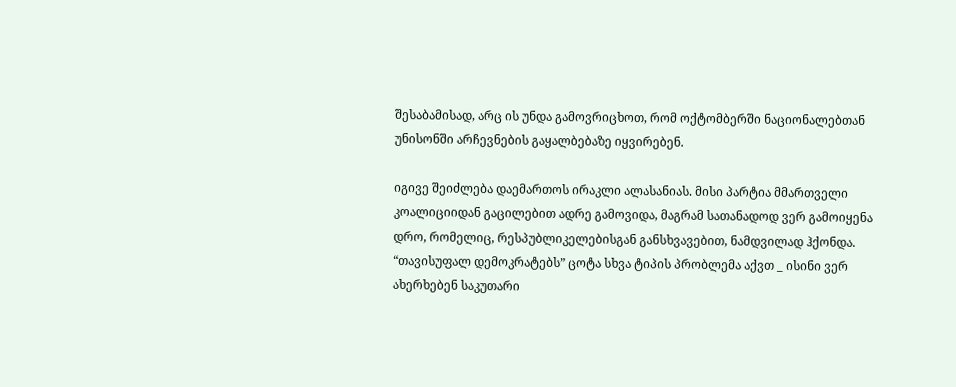შესაბამისად, არც ის უნდა გამოვრიცხოთ, რომ ოქტომბერში ნაციონალებთან უნისონში არჩევნების გაყალბებაზე იყვირებენ.

იგივე შეიძლება დაემართოს ირაკლი ალასანიას. მისი პარტია მმართველი კოალიციიდან გაცილებით ადრე გამოვიდა, მაგრამ სათანადოდ ვერ გამოიყენა დრო, რომელიც, რესპუბლიკელებისგან განსხვავებით, ნამდვილად ჰქონდა. “თავისუფალ დემოკრატებს” ცოტა სხვა ტიპის პრობლემა აქვთ _ ისინი ვერ ახერხებენ საკუთარი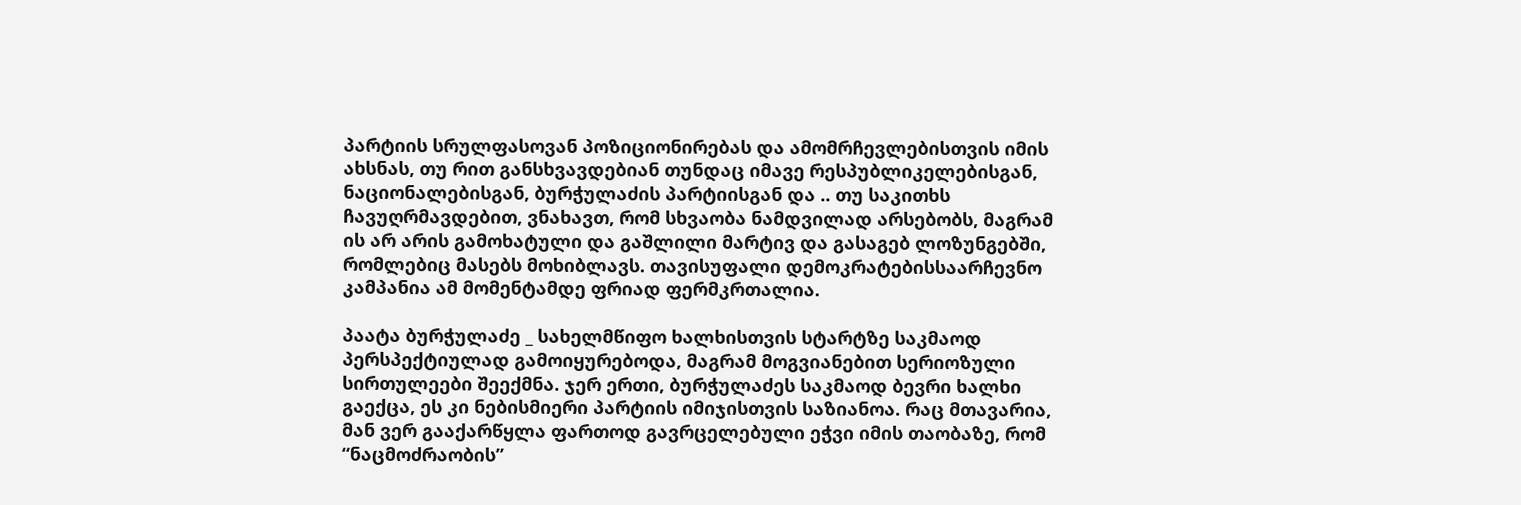პარტიის სრულფასოვან პოზიციონირებას და ამომრჩევლებისთვის იმის ახსნას, თუ რით განსხვავდებიან თუნდაც იმავე რესპუბლიკელებისგან, ნაციონალებისგან, ბურჭულაძის პარტიისგან და .. თუ საკითხს ჩავუღრმავდებით, ვნახავთ, რომ სხვაობა ნამდვილად არსებობს, მაგრამ ის არ არის გამოხატული და გაშლილი მარტივ და გასაგებ ლოზუნგებში, რომლებიც მასებს მოხიბლავს. თავისუფალი დემოკრატებისსაარჩევნო კამპანია ამ მომენტამდე ფრიად ფერმკრთალია.

პაატა ბურჭულაძე _ სახელმწიფო ხალხისთვის სტარტზე საკმაოდ პერსპექტიულად გამოიყურებოდა, მაგრამ მოგვიანებით სერიოზული სირთულეები შეექმნა. ჯერ ერთი, ბურჭულაძეს საკმაოდ ბევრი ხალხი გაექცა, ეს კი ნებისმიერი პარტიის იმიჯისთვის საზიანოა. რაც მთავარია, მან ვერ გააქარწყლა ფართოდ გავრცელებული ეჭვი იმის თაობაზე, რომ “ნაცმოძრაობის”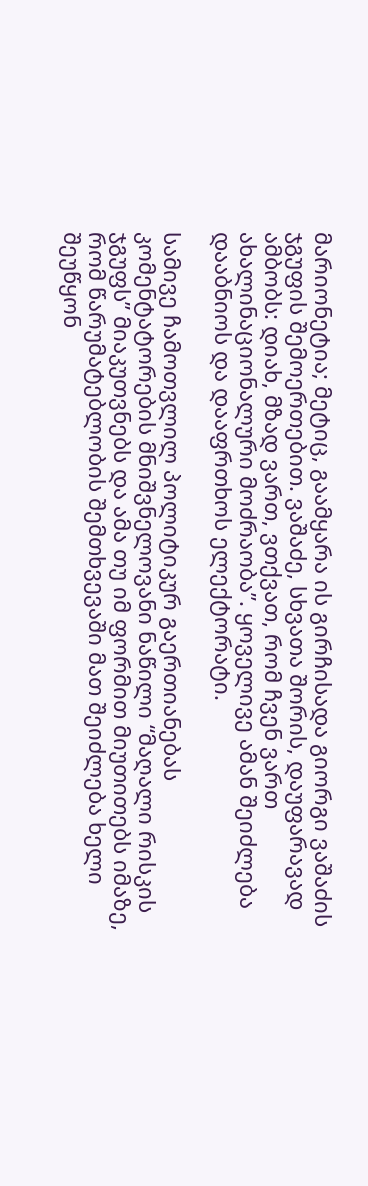მარიონეტია; მეტიც, გაამყარა ის გირჩისადა გიორგი ვაშაძის ჯგუფის შემოერთებით. ვაშაძე, სხვათა შორის, დაუფარავად ამბობს: დიახ, მზად ვართ, ვთქვათ, რომ ჩვენ ვართ ახალინაციონალური მოძრაობა”. ყოველივე ამან შეიძლება დააბნიოს და დააფრთხოს ელექტორატი.

სამივე ჩამოთვლილ პოლიტიკურ გაერთიანებას კომენტატორების მნიშვნელოვანი ნაწილი “მაღალი რისკის ჯგუფს” მიაკუთვნებს და ამა თუ იმ ფორმით მიუთითებს იმაზე, რომ წარუმატებლობის შემთხვევაში მათ შეიძლება ხელი შეუწყონ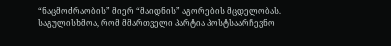“ნაცმოძრაობის” მიერ “მაიდნის” აგორების მცდელობას. საგულისხმოა, რომ მმართველი პარტია პოსტსაარჩევნო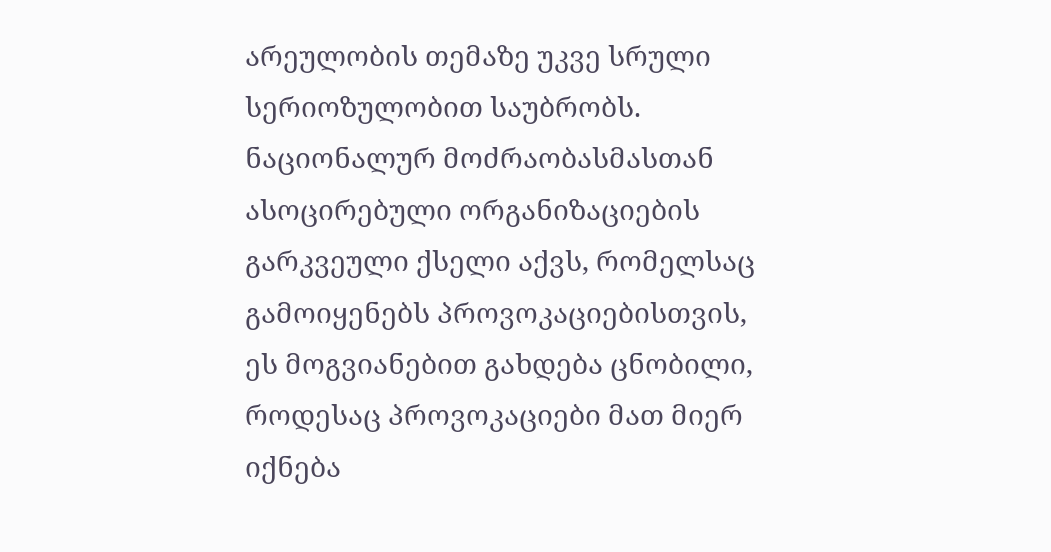არეულობის თემაზე უკვე სრული სერიოზულობით საუბრობს. ნაციონალურ მოძრაობასმასთან ასოცირებული ორგანიზაციების გარკვეული ქსელი აქვს, რომელსაც გამოიყენებს პროვოკაციებისთვის, ეს მოგვიანებით გახდება ცნობილი, როდესაც პროვოკაციები მათ მიერ იქნება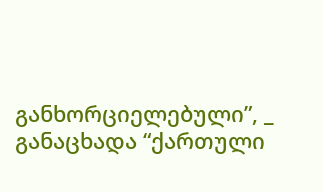განხორციელებული”, _ განაცხადა “ქართული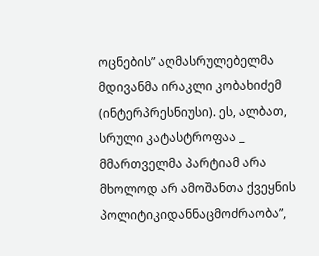ოცნების” აღმასრულებელმა მდივანმა ირაკლი კობახიძემ (ინტერპრესნიუსი). ეს, ალბათ, სრული კატასტროფაა _ მმართველმა პარტიამ არა მხოლოდ არ ამოშანთა ქვეყნის პოლიტიკიდანნაცმოძრაობა”,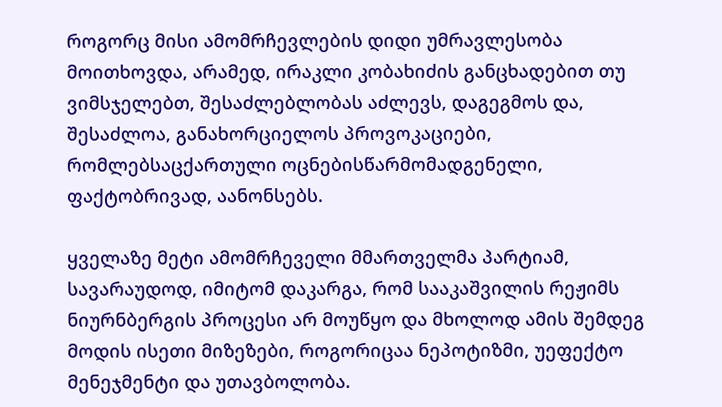როგორც მისი ამომრჩევლების დიდი უმრავლესობა მოითხოვდა, არამედ, ირაკლი კობახიძის განცხადებით თუ ვიმსჯელებთ, შესაძლებლობას აძლევს, დაგეგმოს და, შესაძლოა, განახორციელოს პროვოკაციები, რომლებსაცქართული ოცნებისწარმომადგენელი, ფაქტობრივად, აანონსებს.

ყველაზე მეტი ამომრჩეველი მმართველმა პარტიამ, სავარაუდოდ, იმიტომ დაკარგა, რომ სააკაშვილის რეჟიმს ნიურნბერგის პროცესი არ მოუწყო და მხოლოდ ამის შემდეგ მოდის ისეთი მიზეზები, როგორიცაა ნეპოტიზმი, უეფექტო მენეჯმენტი და უთავბოლობა.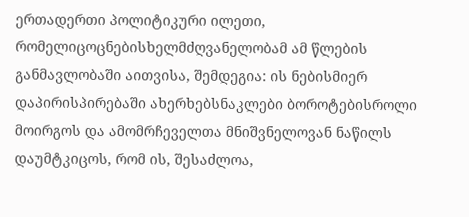ერთადერთი პოლიტიკური ილეთი, რომელიცოცნებისხელმძღვანელობამ ამ წლების განმავლობაში აითვისა, შემდეგია: ის ნებისმიერ დაპირისპირებაში ახერხებსნაკლები ბოროტებისროლი მოირგოს და ამომრჩეველთა მნიშვნელოვან ნაწილს დაუმტკიცოს, რომ ის, შესაძლოა,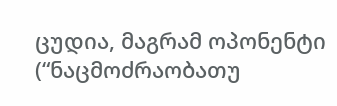ცუდია, მაგრამ ოპონენტი (“ნაცმოძრაობათუ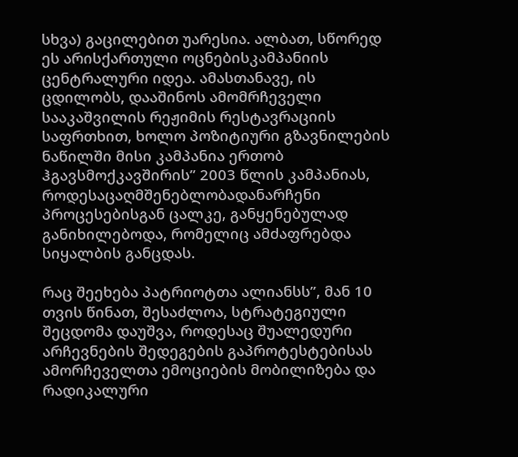სხვა) გაცილებით უარესია. ალბათ, სწორედ ეს არისქართული ოცნებისკამპანიის ცენტრალური იდეა. ამასთანავე, ის ცდილობს, დააშინოს ამომრჩეველი სააკაშვილის რეჟიმის რესტავრაციის საფრთხით, ხოლო პოზიტიური გზავნილების ნაწილში მისი კამპანია ერთობ ჰგავსმოქკავშირის” 2003 წლის კამპანიას, როდესაცაღმშენებლობადანარჩენი პროცესებისგან ცალკე, განყენებულად განიხილებოდა, რომელიც ამძაფრებდა სიყალბის განცდას.

რაც შეეხება პატრიოტთა ალიანსს”, მან 10 თვის წინათ, შესაძლოა, სტრატეგიული შეცდომა დაუშვა, როდესაც შუალედური არჩევნების შედეგების გაპროტესტებისას ამორჩეველთა ემოციების მობილიზება და რადიკალური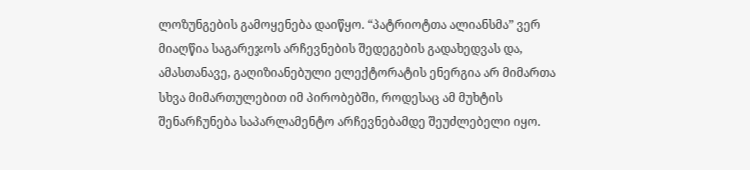ლოზუნგების გამოყენება დაიწყო. “პატრიოტთა ალიანსმა” ვერ მიაღწია საგარეჯოს არჩევნების შედეგების გადახედვას და, ამასთანავე, გაღიზიანებული ელექტორატის ენერგია არ მიმართა სხვა მიმართულებით იმ პირობებში, როდესაც ამ მუხტის შენარჩუნება საპარლამენტო არჩევნებამდე შეუძლებელი იყო.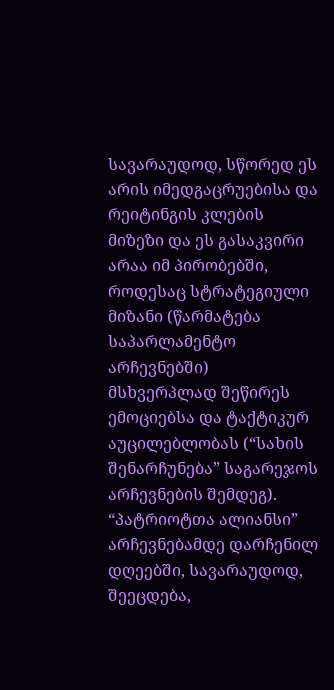სავარაუდოდ, სწორედ ეს არის იმედგაცრუებისა და რეიტინგის კლების მიზეზი და ეს გასაკვირი არაა იმ პირობებში, როდესაც სტრატეგიული მიზანი (წარმატება საპარლამენტო არჩევნებში) მსხვერპლად შეწირეს ემოციებსა და ტაქტიკურ აუცილებლობას (“სახის შენარჩუნება” საგარეჯოს არჩევნების შემდეგ). “პატრიოტთა ალიანსი” არჩევნებამდე დარჩენილ დღეებში, სავარაუდოდ, შეეცდება,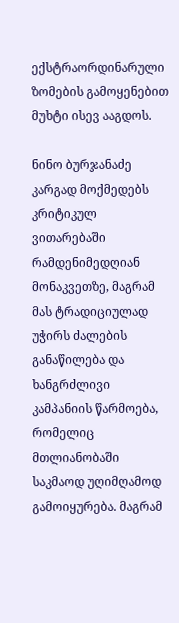ექსტრაორდინარული ზომების გამოყენებით მუხტი ისევ ააგდოს.

ნინო ბურჯანაძე კარგად მოქმედებს კრიტიკულ ვითარებაში რამდენიმედღიან მონაკვეთზე, მაგრამ მას ტრადიციულად უჭირს ძალების განაწილება და ხანგრძლივი კამპანიის წარმოება, რომელიც მთლიანობაში საკმაოდ უღიმღამოდ გამოიყურება. მაგრამ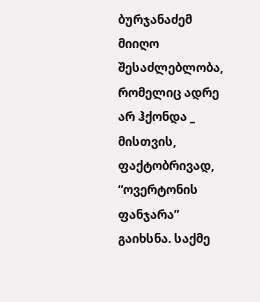ბურჯანაძემ მიიღო შესაძლებლობა, რომელიც ადრე არ ჰქონდა _ მისთვის, ფაქტობრივად, “ოვერტონის ფანჯარა” გაიხსნა. საქმე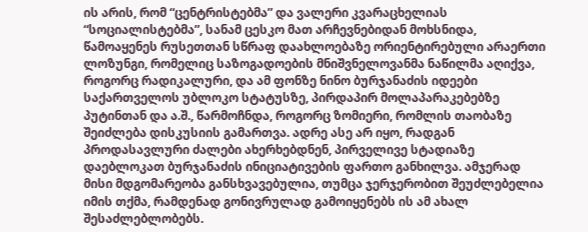ის არის, რომ “ცენტრისტებმა” და ვალერი კვარაცხელიას “სოციალისტებმა”, სანამ ცესკო მათ არჩევნებიდან მოხსნიდა, წამოაყენეს რუსეთთან სწრაფ დაახლოებაზე ორიენტირებული არაერთი ლოზუნგი, რომელიც საზოგადოების მნიშვნელოვანმა ნაწილმა აღიქვა, როგორც რადიკალური, და ამ ფონზე ნინო ბურჯანაძის იდეები საქართველოს უბლოკო სტატუსზე, პირდაპირ მოლაპარაკებებზე პუტინთან და ა.შ., წარმოჩნდა, როგორც ზომიერი, რომლის თაობაზე შეიძლება დისკუსიის გამართვა. ადრე ასე არ იყო, რადგან პროდასავლური ძალები ახერხებდნენ, პირველივე სტადიაზე დაებლოკათ ბურჯანაძის ინიციატივების ფართო განხილვა. ამჯერად მისი მდგომარეობა განსხვავებულია, თუმცა ჯერჯერობით შეუძლებელია იმის თქმა, რამდენად გონივრულად გამოიყენებს ის ამ ახალ შესაძლებლობებს.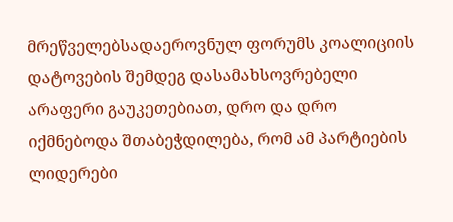მრეწველებსადაეროვნულ ფორუმს კოალიციის დატოვების შემდეგ დასამახსოვრებელი არაფერი გაუკეთებიათ, დრო და დრო იქმნებოდა შთაბეჭდილება, რომ ამ პარტიების ლიდერები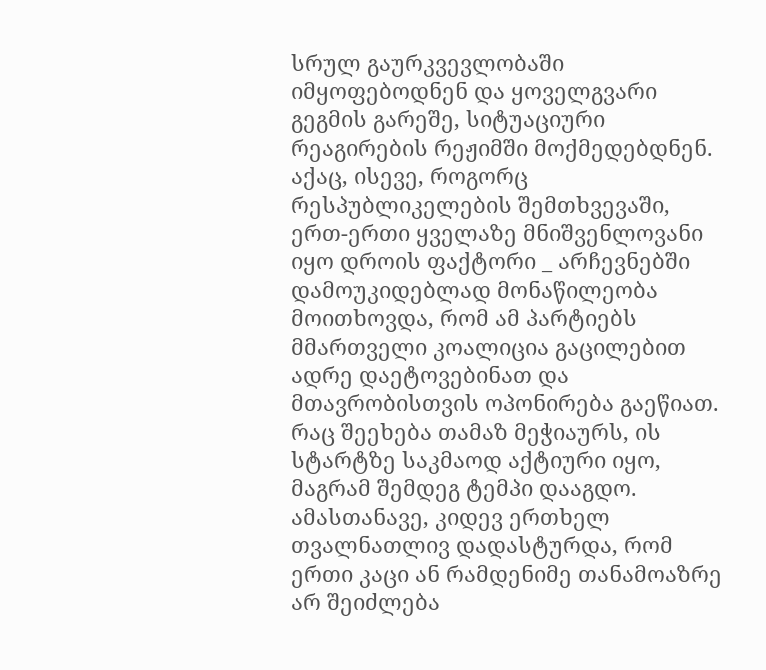სრულ გაურკვევლობაში იმყოფებოდნენ და ყოველგვარი გეგმის გარეშე, სიტუაციური რეაგირების რეჟიმში მოქმედებდნენ. აქაც, ისევე, როგორც რესპუბლიკელების შემთხვევაში, ერთ-ერთი ყველაზე მნიშვენლოვანი იყო დროის ფაქტორი _ არჩევნებში დამოუკიდებლად მონაწილეობა მოითხოვდა, რომ ამ პარტიებს მმართველი კოალიცია გაცილებით ადრე დაეტოვებინათ და მთავრობისთვის ოპონირება გაეწიათ. რაც შეეხება თამაზ მეჭიაურს, ის სტარტზე საკმაოდ აქტიური იყო, მაგრამ შემდეგ ტემპი დააგდო. ამასთანავე, კიდევ ერთხელ თვალნათლივ დადასტურდა, რომ ერთი კაცი ან რამდენიმე თანამოაზრე არ შეიძლება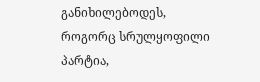განიხილებოდეს, როგორც სრულყოფილი პარტია,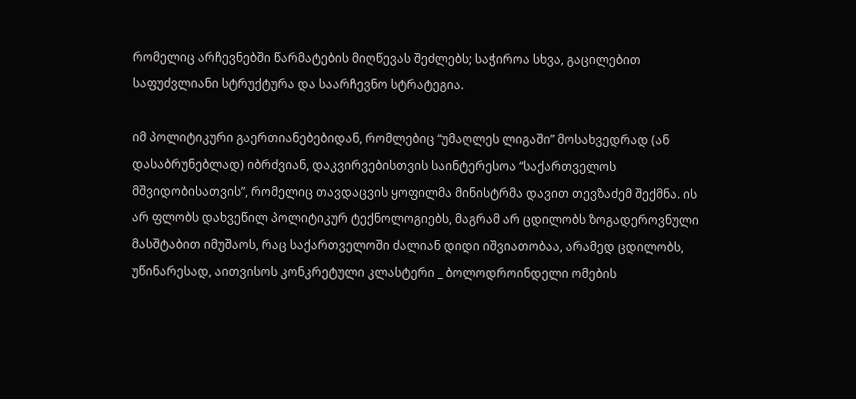რომელიც არჩევნებში წარმატების მიღწევას შეძლებს; საჭიროა სხვა, გაცილებით საფუძვლიანი სტრუქტურა და საარჩევნო სტრატეგია.

იმ პოლიტიკური გაერთიანებებიდან, რომლებიც “უმაღლეს ლიგაში” მოსახვედრად (ან დასაბრუნებლად) იბრძვიან, დაკვირვებისთვის საინტერესოა “საქართველოს მშვიდობისათვის”, რომელიც თავდაცვის ყოფილმა მინისტრმა დავით თევზაძემ შექმნა. ის არ ფლობს დახვეწილ პოლიტიკურ ტექნოლოგიებს, მაგრამ არ ცდილობს ზოგადეროვნული მასშტაბით იმუშაოს, რაც საქართველოში ძალიან დიდი იშვიათობაა, არამედ ცდილობს, უწინარესად, აითვისოს კონკრეტული კლასტერი _ ბოლოდროინდელი ომების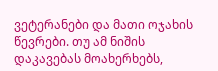ვეტერანები და მათი ოჯახის წევრები. თუ ამ ნიშის დაკავებას მოახერხებს,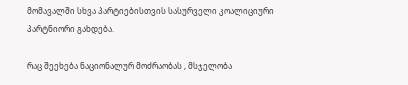მომავალში სხვა პარტიებისთვის სასურველი კოალიციური პარტნიორი გახდება.

რაც შეეხება ნაციონალურ მოძრაობას , მსჯელობა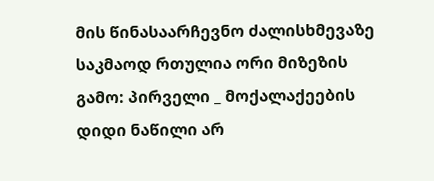მის წინასაარჩევნო ძალისხმევაზე საკმაოდ რთულია ორი მიზეზის გამო: პირველი _ მოქალაქეების დიდი ნაწილი არ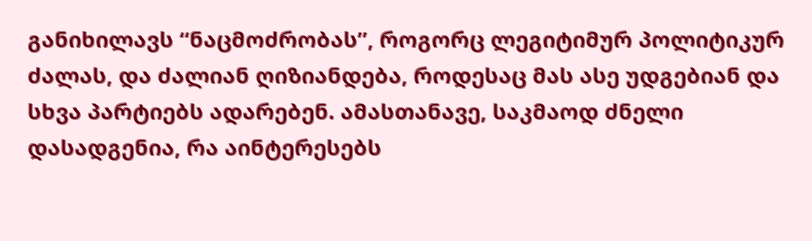განიხილავს “ნაცმოძრობას”, როგორც ლეგიტიმურ პოლიტიკურ ძალას, და ძალიან ღიზიანდება, როდესაც მას ასე უდგებიან და სხვა პარტიებს ადარებენ. ამასთანავე, საკმაოდ ძნელი დასადგენია, რა აინტერესებს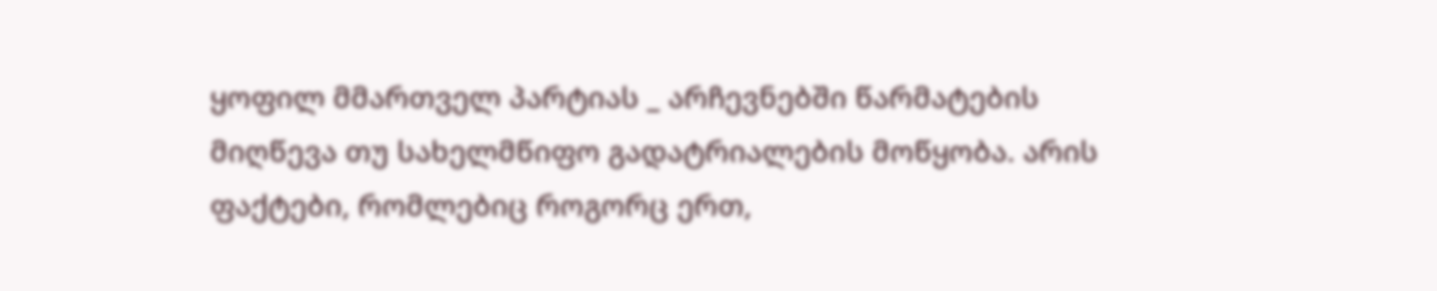ყოფილ მმართველ პარტიას _ არჩევნებში წარმატების მიღწევა თუ სახელმწიფო გადატრიალების მოწყობა. არის ფაქტები, რომლებიც როგორც ერთ,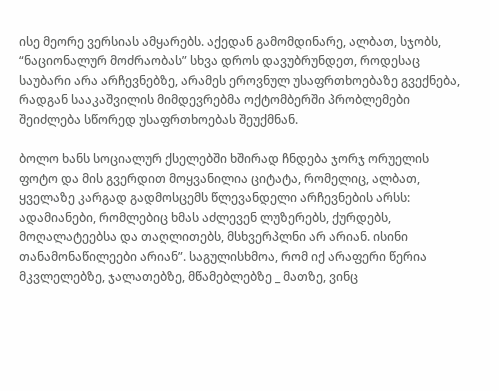ისე მეორე ვერსიას ამყარებს. აქედან გამომდინარე, ალბათ, სჯობს, “ნაციონალურ მოძრაობას” სხვა დროს დავუბრუნდეთ, როდესაც საუბარი არა არჩევნებზე, არამეს ეროვნულ უსაფრთხოებაზე გვექნება, რადგან სააკაშვილის მიმდევრებმა ოქტომბერში პრობლემები შეიძლება სწორედ უსაფრთხოებას შეუქმნან.

ბოლო ხანს სოციალურ ქსელებში ხშირად ჩნდება ჯორჯ ორუელის ფოტო და მის გვერდით მოყვანილია ციტატა, რომელიც, ალბათ, ყველაზე კარგად გადმოსცემს წლევანდელი არჩევნების არსს: ადამიანები, რომლებიც ხმას აძლევენ ლუზერებს, ქურდებს, მოღალატეებსა და თაღლითებს, მსხვერპლნი არ არიან. ისინი თანამონაწილეები არიან”. საგულისხმოა, რომ იქ არაფერი წერია მკვლელებზე, ჯალათებზე, მწამებლებზე _ მათზე, ვინც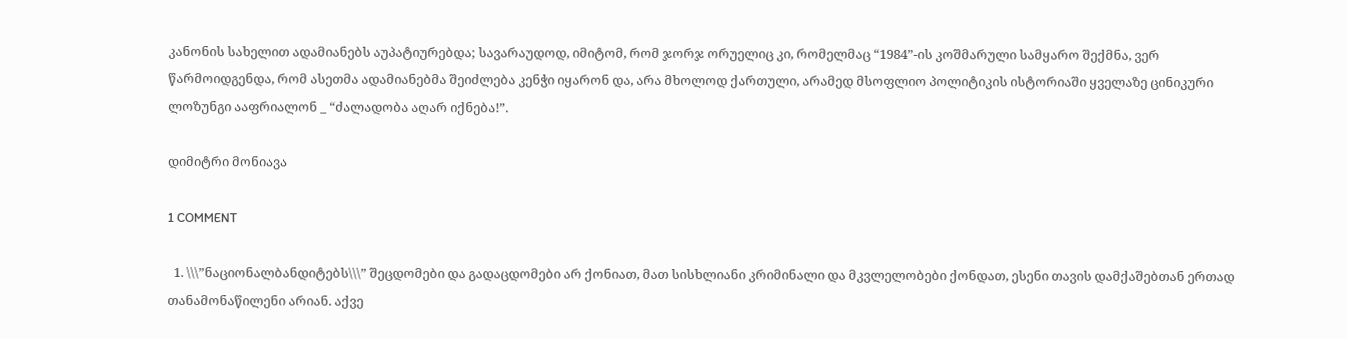კანონის სახელით ადამიანებს აუპატიურებდა; სავარაუდოდ, იმიტომ, რომ ჯორჯ ორუელიც კი, რომელმაც “1984”-ის კოშმარული სამყარო შექმნა, ვერ წარმოიდგენდა, რომ ასეთმა ადამიანებმა შეიძლება კენჭი იყარონ და, არა მხოლოდ ქართული, არამედ მსოფლიო პოლიტიკის ისტორიაში ყველაზე ცინიკური ლოზუნგი ააფრიალონ _ “ძალადობა აღარ იქნება!”.

დიმიტრი მონიავა

1 COMMENT

  1. \\\”ნაციონალბანდიტებს\\\” შეცდომები და გადაცდომები არ ქონიათ, მათ სისხლიანი კრიმინალი და მკვლელობები ქონდათ, ესენი თავის დამქაშებთან ერთად თანამონაწილენი არიან. აქვე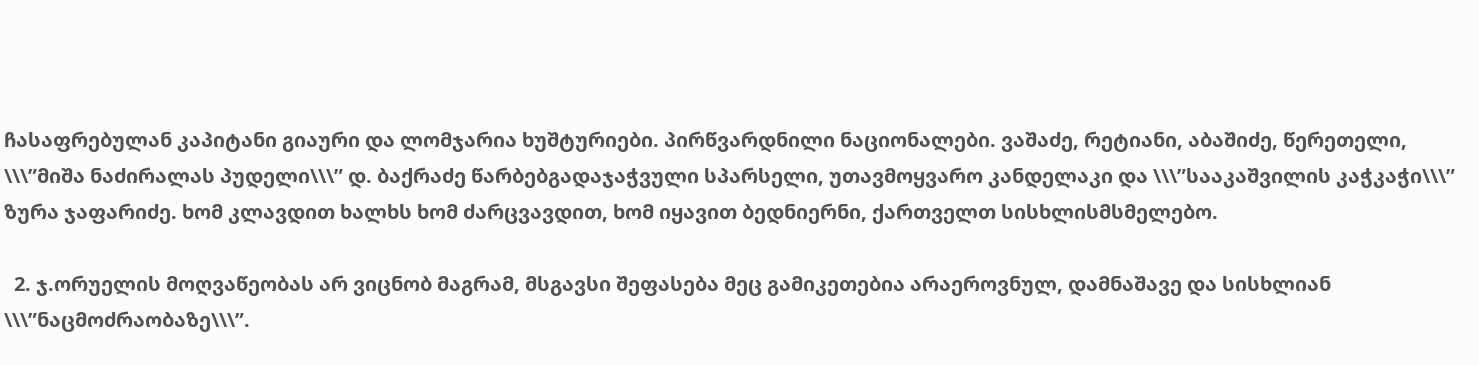ჩასაფრებულან კაპიტანი გიაური და ლომჯარია ხუშტურიები. პირწვარდნილი ნაციონალები. ვაშაძე, რეტიანი, აბაშიძე, წერეთელი, \\\”მიშა ნაძირალას პუდელი\\\” დ. ბაქრაძე წარბებგადაჯაჭვული სპარსელი, უთავმოყვარო კანდელაკი და \\\”სააკაშვილის კაჭკაჭი\\\” ზურა ჯაფარიძე. ხომ კლავდით ხალხს ხომ ძარცვავდით, ხომ იყავით ბედნიერნი, ქართველთ სისხლისმსმელებო.

  2. ჯ.ორუელის მოღვაწეობას არ ვიცნობ მაგრამ, მსგავსი შეფასება მეც გამიკეთებია არაეროვნულ, დამნაშავე და სისხლიან \\\”ნაცმოძრაობაზე\\\”.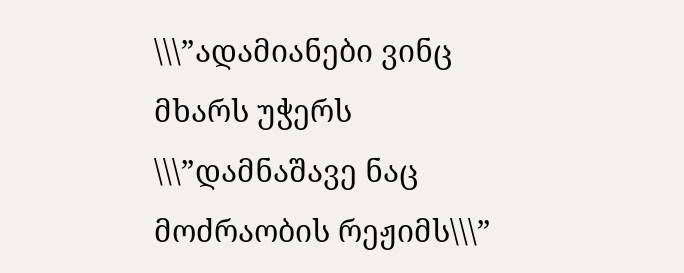\\\”ადამიანები ვინც მხარს უჭერს \\\”დამნაშავე ნაც მოძრაობის რეჟიმს\\\”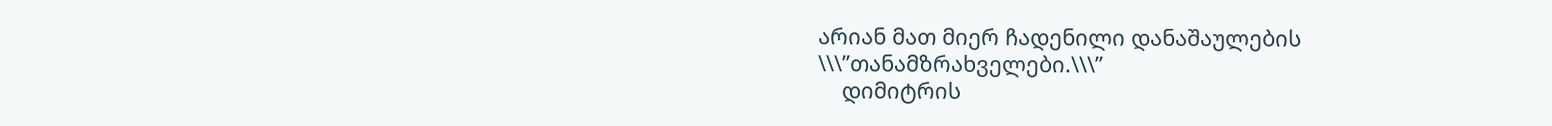არიან მათ მიერ ჩადენილი დანაშაულების \\\”თანამზრახველები.\\\”
    დიმიტრის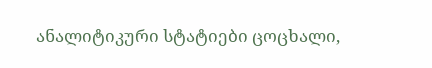ანალიტიკური სტატიები ცოცხალი,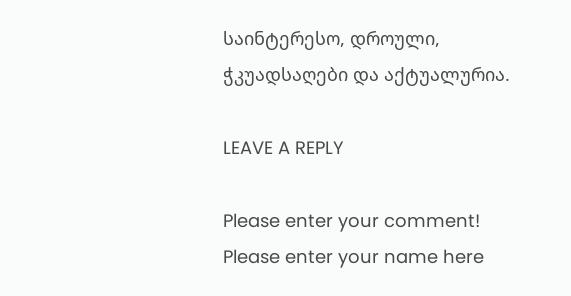საინტერესო, დროული, ჭკუადსაღები და აქტუალურია.

LEAVE A REPLY

Please enter your comment!
Please enter your name here